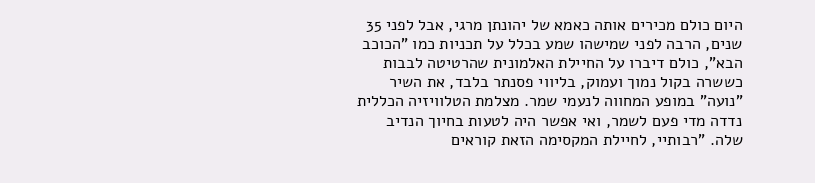היום כולם מכירים אותה כאמא של יהונתן מרגי, אבל לפני 35 שנים, הרבה לפני שמישהו שמע בכלל על תכניות כמו "הכוכב הבא", כולם דיברו על החיילת האלמונית שהרטיטה לבבות כששרה בקול נמוך ועמוק, בליווי פסנתר בלבד, את השיר "נועה" במופע המחווה לנעמי שמר. מצלמת הטלוויזיה הכללית נדדה מדי פעם לשמר, ואי אפשר היה לטעות בחיוך הנדיב שלה. "רבותיי, לחיילת המקסימה הזאת קוראים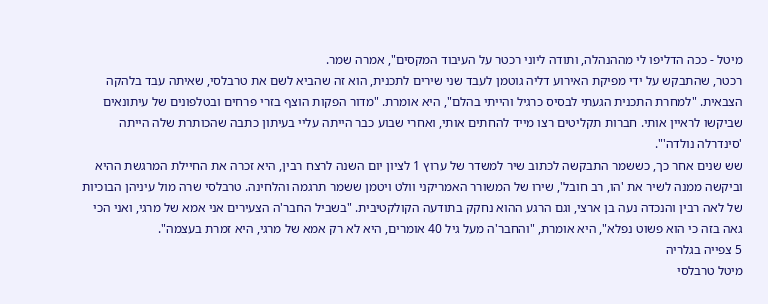מיטל - ככה הדליפו לי מההנהלה, ותודה ליוני רכטר על העיבוד המקסים", אמרה שמר.
רכטר, שהתבקש על ידי מפיקת האירוע דליה גוטמן לעבד שני שירים לתכנית, הוא זה שהביא לשם את טרבלסי, שאיתה עבד בלהקה הצבאית. "למחרת התכנית הגעתי לבסיס כרגיל והייתי בהלם", היא אומרת. "מדור הפקות הוצף בזרי פרחים ובטלפונים של עיתונאים שביקשו לראיין אותי. חברות תקליטים רצו מייד להחתים אותי, ואחרי שבוע כבר הייתה עליי בעיתון כתבה שהכותרת שלה הייתה 'סינדרלה נולדה'".
שש שנים אחר כך, כששמר התבקשה לכתוב שיר למשדר של ערוץ 1 לציון יום השנה לרצח רבין, היא זכרה את החיילת המרגשת ההיא וביקשה ממנה לשיר את 'הו, רב חובל', שירו של המשורר האמריקני וולט ויטמן ששמר תרגמה והלחינה. טרבלסי שרה מול עיניהן הבוכיות של לאה רבין והנכדה נעה בן ארצי, וגם הרגע ההוא נחקק בתודעה הקולקטיבית. "בשביל החבר'ה הצעירים אני אמא של מרגי, ואני הכי גאה בזה כי הוא פשוט נפלא", היא אומרת, "והחבר'ה מעל גיל 40 אומרים, היא לא רק אמא של מרגי, היא זמרת בעצמה".
5 צפייה בגלריה
מיטל טרבלסי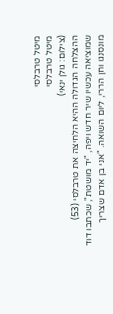מיטל טרבלסי
מיטל טרבלסי
(צילום: גולן ינאי)
ההצלחה הגדולה ההיא הלחיצה את טרבלסי (53) שמוציאה עכשיו שיר חדש ויפה, "יד מושטת", שכתבו דוד מונסנגו וחן הררי, ליום השואה. "אני בן אדם שצריך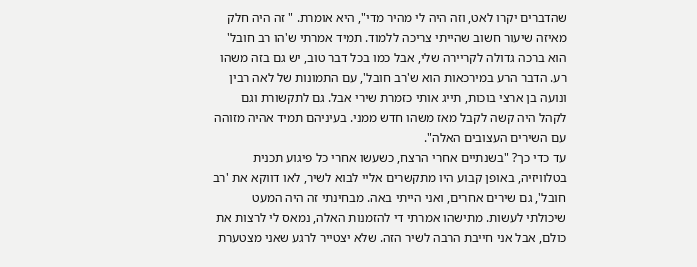שהדברים יקרו לאט, וזה היה לי מהיר מדי", היא אומרת. " זה היה חלק מאיזה שיעור חשוב שהייתי צריכה ללמוד. תמיד אמרתי ש'הו רב חובל' הוא ברכה גדולה לקריירה שלי, אבל כמו בכל דבר טוב, יש גם בזה משהו רע. הדבר הרע במירכאות הוא ש'רב חובל', עם התמונות של לאה רבין ונועה בן ארצי בוכות, תייג אותי כזמרת שירי אבל. גם לתקשורת וגם לקהל היה קשה לקבל מאז משהו חדש ממני. בעיניהם תמיד אהיה מזוהה עם השירים העצובים האלה".
עד כדי כך? "בשנתיים אחרי הרצח, כשעשו אחרי כל פיגוע תכנית בטלוויזיה, באופן קבוע היו מתקשרים אליי לבוא לשיר, לאו דווקא את 'רב חובל', גם שירים אחרים, ואני הייתי באה. מבחינתי זה היה המעט שיכולתי לעשות. מתישהו אמרתי די להזמנות האלה, נמאס לי לרצות את כולם, אבל אני חייבת הרבה לשיר הזה. שלא יצטייר לרגע שאני מצטערת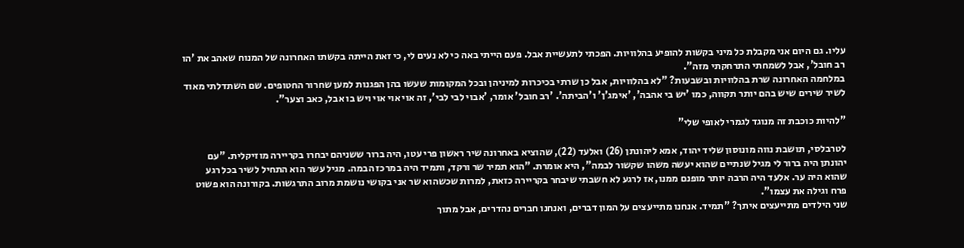עליו. גם היום אני מקבלת כל מיני בקשות להופיע בהלוויות. הפכתי לתעשיית אבל. פעם הייתי באה כי לא נעים לי, כי זאת הייתה בקשתו האחרונה של המנוח שאהב את 'הו רב חובל', אבל לשמחתי התרחקתי מזה".
במלחמה האחרונה שרת בהלוויות ובשבעות? "לא בהלוויות, אבל כן שרתי בכיכרות למיניהן ובכל המקומות שעשו בהן הפגנות למען שחרור החטופים. שם השתדלתי מאוד לשיר שירים שיש בהם יותר תקווה, כמו 'יש בי אהבה', 'אימג'ן' ו'הביתה'. 'רב חובל' אומר, 'אבוי לבי לבי', זה אוי אוי אוי ויש בו אבל, כאב וצער".

"להיות כוכבת זה מנוגד לגמרי לאופי שלי"

לטרבלסי, תושבת נווה מונוסון שליד יהוד, אמא ליהונתן (26) ואלעד (22), שהוציא באחרונה שיר ראשון פרי עטו, היה ברור ששניהם יבחרו בקריירה מוזיקלית. "עם יהונתן היה ברור לי מגיל שנתיים שהוא יעשה משהו שקשור לבמה", היא אומרת. "הוא תמיר שר ורקד, ותמיד היה במרכז הבמה. מגיל עשר הוא התחיל לשיר בכל רגע שהוא היה ער. אלעד היה הרבה יותר מופנם ממנו, אז לרגע לא חשבתי שיבחר בקריירה כזאת, למרות שכשהוא שר אני בקושי נושמת מרוב התרגשות. בקורונה הוא פשוט פרח וגילה את עצמו".
שני הילדים מתייעצים איתך? "תמיד. אנחנו מתייעצים על המון דברים, ואנחנו חברים נהדרים, אבל מתוך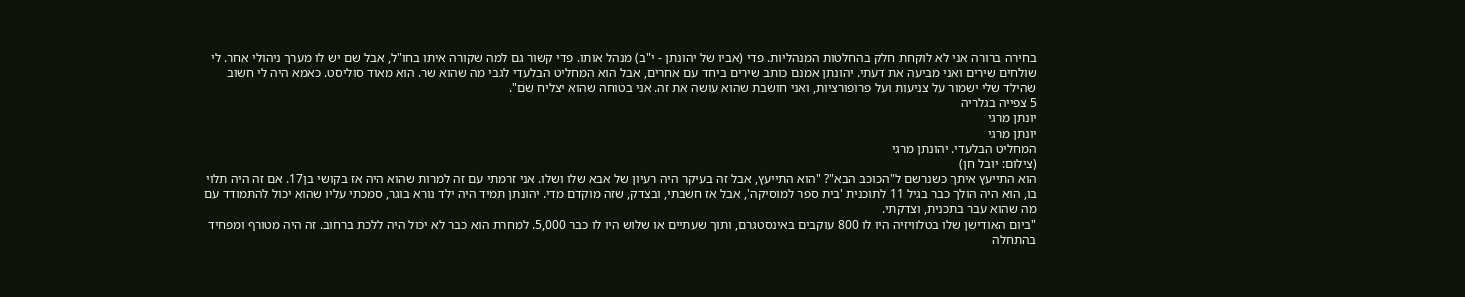בחירה ברורה אני לא לוקחת חלק בהחלטות המנהליות. פדי (אביו של יהונתן - י"ב) מנהל אותו. פדי קשור גם למה שקורה איתו בחו"ל, אבל שם יש לו מערך ניהולי אחר. לי שולחים שירים ואני מביעה את דעתי. יהונתן אמנם כותב שירים ביחד עם אחרים, אבל הוא המחליט הבלעדי לגבי מה שהוא שר. הוא מאוד סוליסט. כאמא היה לי חשוב שהילד שלי ישמור על צניעות ועל פרופורציות, ואני חושבת שהוא עושה את זה. אני בטוחה שהוא יצליח שם".
5 צפייה בגלריה
יונתן מרגי
יונתן מרגי
המחליט הבלעדי. יהונתן מרגי
(צילום: יובל חן)
הוא התייעץ איתך כשנרשם ל"הכוכב הבא"? "הוא התייעץ, אבל זה בעיקר היה רעיון של אבא שלו ושלו. אני זרמתי עם זה למרות שהוא היה אז בקושי בן17. אם זה היה תלוי בו, הוא היה הולך כבר בגיל 11 לתוכנית 'בית ספר למוסיקה', אבל אז חשבתי, ובצדק, שזה מוקדם מדי. יהונתן תמיד היה ילד נורא בוגר, סמכתי עליו שהוא יכול להתמודד עם מה שהוא עבר בתכנית, וצדקתי.
"ביום האודישן שלו בטלוויזיה היו לו 800 עוקבים באינסטגרם, ותוך שעתיים או שלוש היו לו כבר 5,000. למחרת הוא כבר לא יכול היה ללכת ברחוב. זה היה מטורף ומפחיד בהתחלה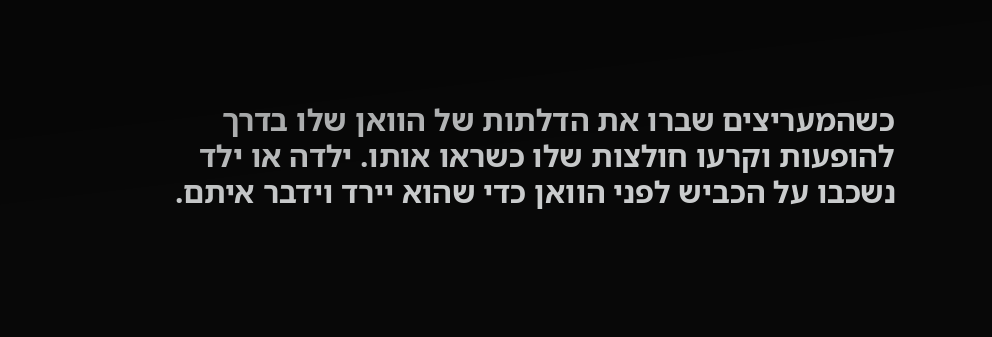כשהמעריצים שברו את הדלתות של הוואן שלו בדרך להופעות וקרעו חולצות שלו כשראו אותו. ילדה או ילד נשכבו על הכביש לפני הוואן כדי שהוא יירד וידבר איתם.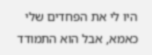היו לי את הפחדים שלי כאמא, אבל הוא התמודד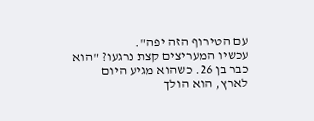עם הטירוף הזה יפה".
עכשיו המעריצים קצת נרגעו? "הוא כבר בן 26. כשהוא מגיע היום לארץ, הוא הולך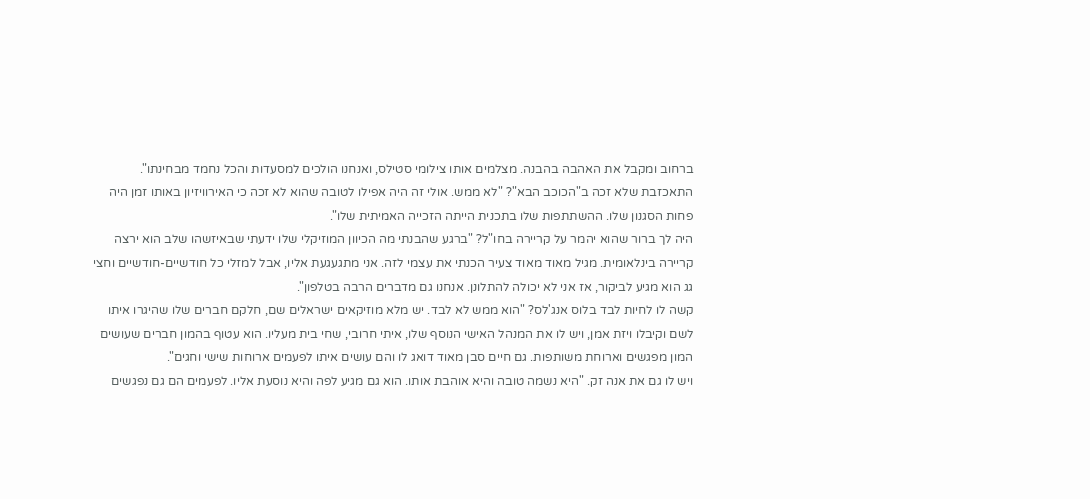ברחוב ומקבל את האהבה בהבנה. מצלמים אותו צילומי סטילס, ואנחנו הולכים למסעדות והכל נחמד מבחינתו".
התאכזבת שלא זכה ב"הכוכב הבא"? "לא ממש. אולי זה היה אפילו לטובה שהוא לא זכה כי האירוויזיון באותו זמן היה פחות הסגנון שלו. ההשתתפות שלו בתכנית הייתה הזכייה האמיתית שלו".
היה לך ברור שהוא יהמר על קריירה בחו"ל? "ברגע שהבנתי מה הכיוון המוזיקלי שלו ידעתי שבאיזשהו שלב הוא ירצה קריירה בינלאומית. מגיל מאוד מאוד צעיר הכנתי את עצמי לזה. אני מתגעגעת אליו, אבל למזלי כל חודשיים-חודשיים וחצי גג הוא מגיע לביקור, אז אני לא יכולה להתלונן. אנחנו גם מדברים הרבה בטלפון".
קשה לו לחיות לבד בלוס אנג'לס? "הוא ממש לא לבד. יש מלא מוזיקאים ישראלים שם, חלקם חברים שלו שהיגרו איתו לשם וקיבלו ויזת אמן, ויש לו את המנהל האישי הנוסף שלו, איתי חרובי, שחי בית מעליו. הוא עטוף בהמון חברים שעושים המון מפגשים וארוחת משותפות. גם חיים סבן מאוד דואג לו והם עושים איתו לפעמים ארוחות שישי וחגים".
ויש לו גם את אנה זק. "היא נשמה טובה והיא אוהבת אותו. הוא גם מגיע לפה והיא נוסעת אליו. לפעמים הם גם נפגשים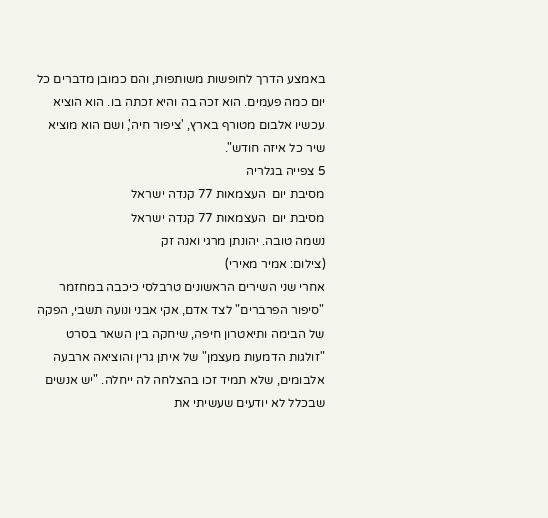באמצע הדרך לחופשות משותפות, והם כמובן מדברים כל יום כמה פעמים. הוא זכה בה והיא זכתה בו. הוא הוציא עכשיו אלבום מטורף בארץ, 'ציפור חיה', ושם הוא מוציא שיר כל איזה חודש".
5 צפייה בגלריה
מסיבת יום  העצמאות 77 קנדה ישראל
מסיבת יום  העצמאות 77 קנדה ישראל
נשמה טובה. יהונתן מרגי ואנה זק
(צילום: אמיר מאירי)
אחרי שני השירים הראשונים טרבלסי כיכבה במחזמר "סיפור הפרברים" לצד אדם, אקי אבני ונועה תשבי, הפקה של הבימה ותיאטרון חיפה, שיחקה בין השאר בסרט "זולגות הדמעות מעצמן" של איתן גרין והוציאה ארבעה אלבומים, שלא תמיד זכו בהצלחה לה ייחלה. "יש אנשים שבכלל לא יודעים שעשיתי את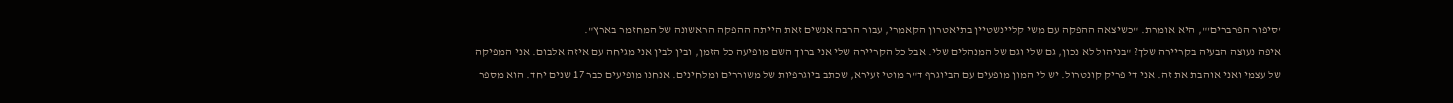'סיפור הפרברים'", היא אומרת. "כשיצאה ההפקה עם משי קליינשטיין בתיאטרון הקאמרי, עבור הרבה אנשים זאת הייתה ההפקה הראשונה של המחזמר בארץ".
איפה נעוצה הבעיה בקריירה שלך? "בניהול לא נכון, גם שלי וגם של המנהלים שלי. אבל כל הקריירה שלי אני ברוך השם מופיעה כל הזמן, ובין לבין אני מגיחה עם איזה אלבום. אני המפיקה של עצמי ואני אוהבת את זה. אני די פריק קונטרול. יש לי המון מופעים עם הביוגרף ד"ר מוטי זעירא, שכתב ביוגרפיות של משוררים ומלחינים. אנחנו מופיעים כבר 17 שנים יחד. הוא מספר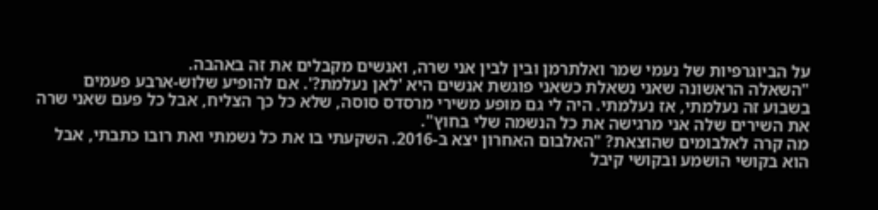על הביוגרפיות של נעמי שמר ואלתרמן ובין לבין אני שרה, ואנשים מקבלים את זה באהבה.
"השאלה הראשונה שאני נשאלת כשאני פוגשת אנשים היא 'לאן נעלמת?'. אם להופיע שלוש-ארבע פעמים בשבוע זה נעלמתי, אז נעלמתי. היה לי גם מופע משירי מרסדס סוסה, שלא כל כך הצליח, אבל כל פעם שאני שרה את השירים שלה אני מרגישה את כל הנשמה שלי בחוץ".
מה קרה לאלבומים שהוצאת? "האלבום האחרון יצא ב-2016. השקעתי בו את כל נשמתי ואת רובו כתבתי, אבל הוא בקושי הושמע ובקושי קיבל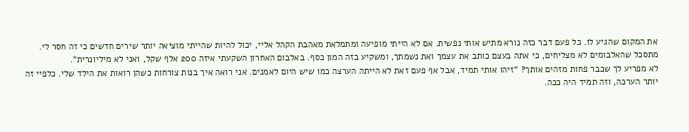את המקום שהגיע לו. כל פעם דבר כזה נורא מתיש אותי נפשית. אם לא הייתי מופיעה ומתמלאת מאהבת הקהל אליי, יכול להיות שהייתי מוציאה יותר שירים חדשים כי זה חסר לי. מתסכל שהאלבומים לא מצליחים, כי אתה בעצם כותב את עצמך ואת נשמתך, ומשקיע בזה המון כסף. באלבום האחרון השקעתי איזה 200 אלף שקל, ואני לא מיליונרית".
לא מפריע לך שכבר פחות מזהים אותך? "זיהו אותי תמיד, אבל אף פעם זאת לא הייתה הערצה כמו שיש היום לאמנים. אני רואה איך בנות צורחות כשהן רואות את הילד שלי. כלפיי זה יותר הערכה, וזה תמיד היה ככה.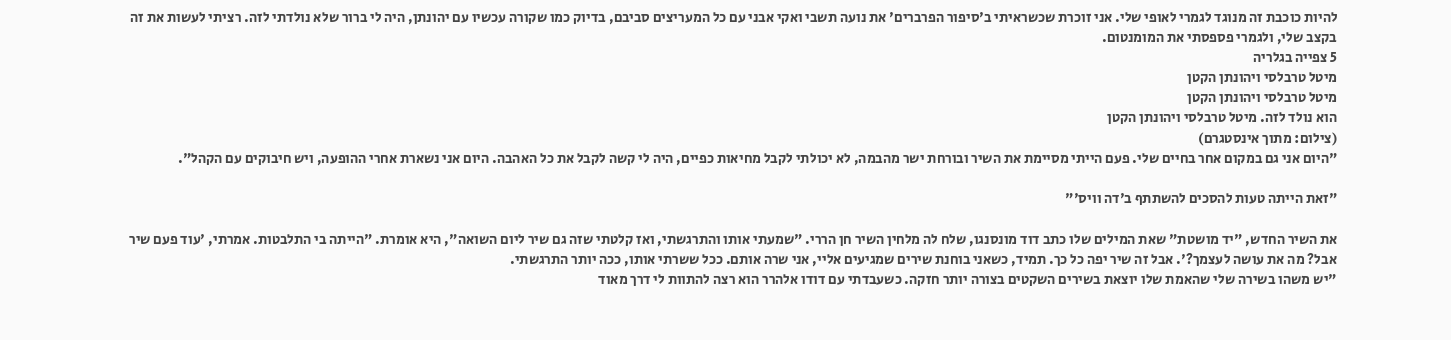להיות כוכבת זה מנוגד לגמרי לאופי שלי. אני זוכרת שכשראיתי ב'סיפור הפרברים' את נועה תשבי ואקי אבני עם כל המעריצים סביבם, בדיוק כמו שקורה עכשיו עם יהונתן, היה לי ברור שלא נולדתי לזה. רציתי לעשות את זה בקצב שלי, ולגמרי פספסתי את המומנטום.
5 צפייה בגלריה
מיטל טרבלסי ויהונתן הקטן
מיטל טרבלסי ויהונתן הקטן
הוא נולד לזה. מיטל טרבלסי ויהונתן הקטן
(צילום: מתוך אינסטגרם)
"היום אני גם במקום אחר בחיים שלי. פעם הייתי מסיימת את השיר ובורחת ישר מהבמה, לא יכולתי לקבל מחיאות כפיים, היה לי קשה לקבל את כל האהבה. היום אני נשארת אחרי ההופעה, ויש חיבוקים עם הקהל".

"זאת הייתה טעות להסכים להשתתף ב'דה וויס'"

את השיר החדש, "יד מושטת" שאת המילים שלו כתב דוד מונסנגו, שלח לה מלחין השיר חן הררי. "שמעתי אותו והתרגשתי, ואז קלטתי שזה גם שיר ליום השואה", היא אומרת. "הייתה בי התלבטות. אמרתי, 'עוד פעם שיר אבל? מה את עושה לעצמך?'. אבל זה שיר יפה כל כך. תמיד, כשאני בוחנת שירים שמגיעים אליי, אני שרה אותם. ככל ששרתי אותו, ככה יותר התרגשתי.
"יש משהו בשירה שלי שהאמת שלו יוצאת בשירים השקטים בצורה יותר חזקה. כשעבדתי עם דודו אלהרר הוא רצה להתוות לי דרך מאוד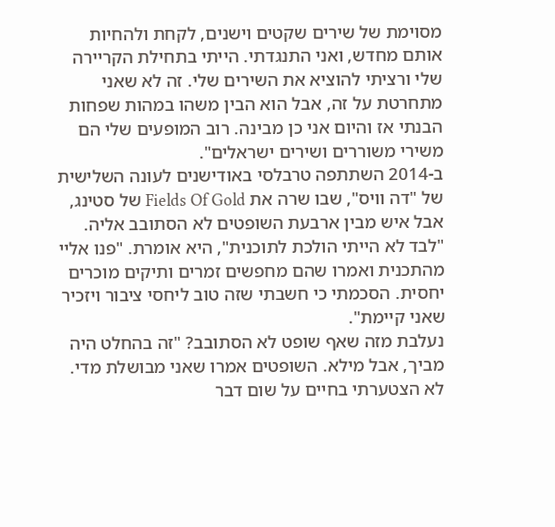מסוימת של שירים שקטים וישנים, לקחת ולהחיות אותם מחדש, ואני התנגדתי. הייתי בתחילת הקריירה שלי ורציתי להוציא את השירים שלי. זה לא שאני מתחרטת על זה, אבל הוא הבין משהו במהות שפחות הבנתי אז והיום אני כן מבינה. רוב המופעים שלי הם משירי משוררים ושירים ישראלים".
ב-2014 השתתפה טרבלסי באודישנים לעונה השלישית של "דה וויס", שבו שרה את Fields Of Gold של סטינג, אבל איש מבין ארבעת השופטים לא הסתובב אליה. "לבד לא הייתי הולכת לתוכנית", היא אומרת. "פנו אליי מהתכנית ואמרו שהם מחפשים זמרים ותיקים מוכרים יחסית. הסכמתי כי חשבתי שזה טוב ליחסי ציבור ויזכיר שאני קיימת".
נעלבת מזה שאף שופט לא הסתובב? "זה בהחלט היה מביך, אבל מילא. השופטים אמרו שאני מבושלת מדי. לא הצטערתי בחיים על שום דבר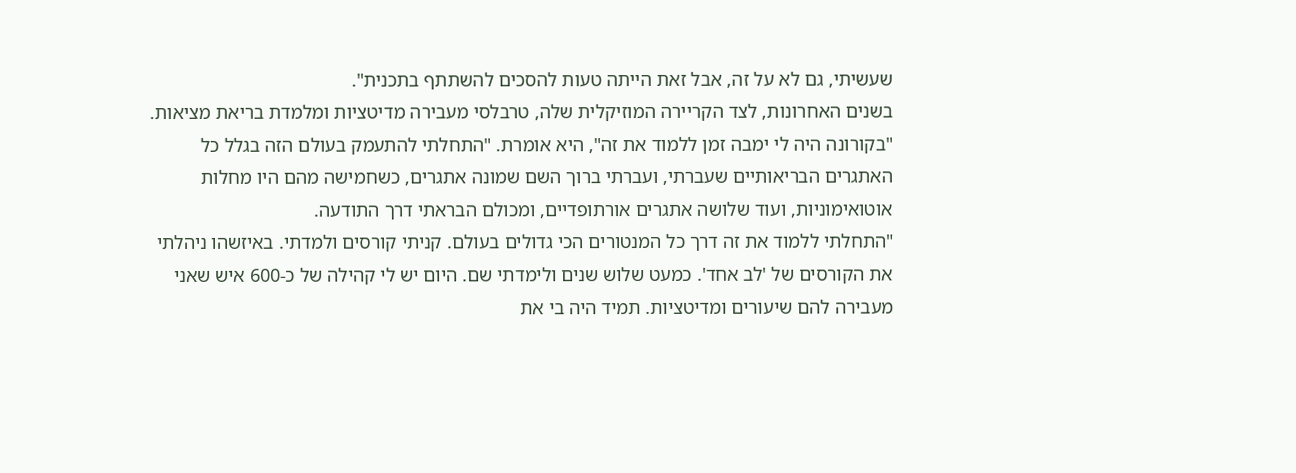שעשיתי, גם לא על זה, אבל זאת הייתה טעות להסכים להשתתף בתכנית".
בשנים האחרונות, לצד הקריירה המוזיקלית שלה, טרבלסי מעבירה מדיטציות ומלמדת בריאת מציאות. "בקורונה היה לי ימבה זמן ללמוד את זה", היא אומרת. "התחלתי להתעמק בעולם הזה בגלל כל האתגרים הבריאותיים שעברתי, ועברתי ברוך השם שמונה אתגרים, כשחמישה מהם היו מחלות אוטואימוניות, ועוד שלושה אתגרים אורתופדיים, ומכולם הבראתי דרך התודעה.
"התחלתי ללמוד את זה דרך כל המנטורים הכי גדולים בעולם. קניתי קורסים ולמדתי. באיזשהו ניהלתי את הקורסים של 'לב אחד'. כמעט שלוש שנים ולימדתי שם. היום יש לי קהילה של כ-600 איש שאני מעבירה להם שיעורים ומדיטציות. תמיד היה בי את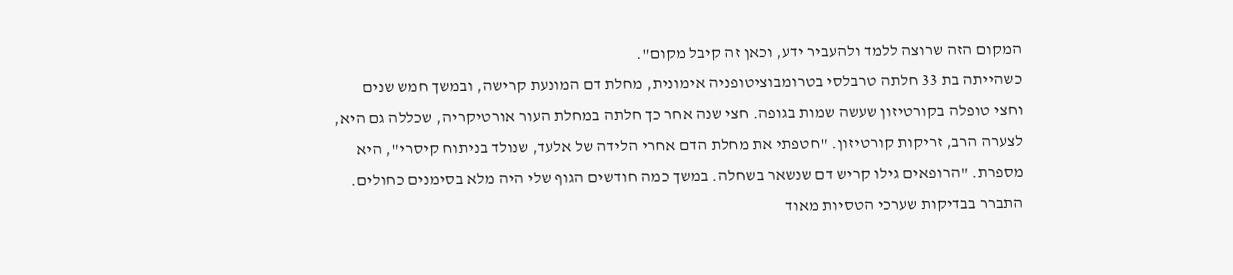המקום הזה שרוצה ללמד ולהעביר ידע, וכאן זה קיבל מקום".
כשהייתה בת 33 חלתה טרבלסי בטרומבוציטופניה אימונית, מחלת דם המונעת קרישה, ובמשך חמש שנים וחצי טופלה בקורטיזון שעשה שמות בגופה. חצי שנה אחר כך חלתה במחלת העור אורטיקריה, שכללה גם היא, לצערה הרב, זריקות קורטיזון. "חטפתי את מחלת הדם אחרי הלידה של אלעד, שנולד בניתוח קיסרי", היא מספרת. "הרופאים גילו קריש דם שנשאר בשחלה. במשך כמה חודשים הגוף שלי היה מלא בסימנים כחולים. התברר בבדיקות שערכי הטסיות מאוד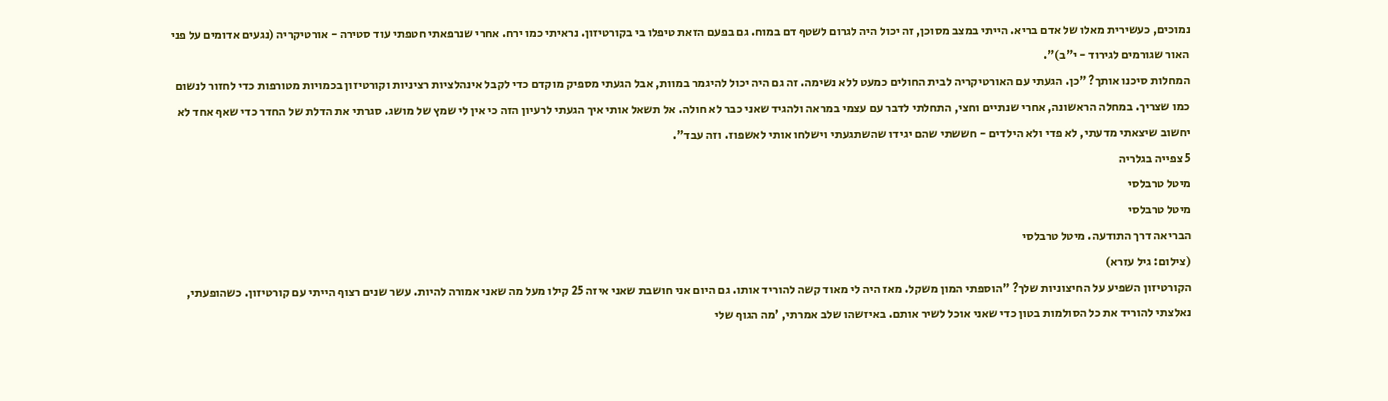נמוכים, כעשירית מאלו של אדם בריא. הייתי במצב מסוכן, זה יכול היה לגרום לשטף דם במוח. גם בפעם הזאת טיפלו בי בקורטיזון. נראיתי כמו ירח. אחרי שנרפאתי חטפתי עוד סטירה - אורטיקריה (נגעים אדומים על פני האור שגורמים לגירוד - י"ב)".
המחלות סיכנו אותך? "כן. הגעתי עם האורטיקריה לבית החולים כמעט ללא נשימה. זה גם היה יכול להיגמר במוות, אבל הגעתי מספיק מוקדם כדי לקבל אינהלציות רציניות וקורטיזון בכמויות מטורפות כדי לחזור לנשום כמו שצריך. במחלה הראשונה, אחרי שנתיים וחצי, התחלתי לדבר עם עצמי במראה ולהגיד שאני כבר לא חולה. אל תשאל אותי איך הגעתי לרעיון הזה כי אין לי שמץ של מושג. סגרתי את הדלת של החדר כדי שאף אחד לא יחשוב שיצאתי מדעתי, לא פדי ולא הילדים - חששתי שהם יגידו שהשתגעתי וישלחו אותי לאשפוז. וזה עבד".
5 צפייה בגלריה
מיטל טרבלסי
מיטל טרבלסי
הבריאה דרך התודעה. מיטל טרבלסי
(צילום: גיל עזרא)
הקורטיזון השפיע על החיצוניות שלך? "הוספתי המון משקל. מאז היה לי מאוד קשה להוריד אותו. גם היום אני חושבת שאני איזה 25 קילו מעל מה שאני אמורה להיות. עשר שנים רצוף הייתי עם קורטיזון. כשהופעתי, נאלצתי להוריד את כל הסולמות בטון כדי שאני אוכל לשיר אותם. באיזשהו שלב אמרתי, 'מה הגוף שלי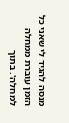מנסה להגיד לי שאני כל הזמן עוברת ממחלה למחלה'. בתוך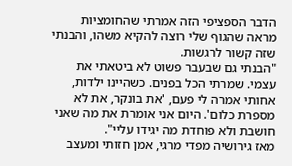הדבר הספציפי הזה אמרתי שהחומציות מראה שהגוף שלי רוצה להקיא משהו, והבנתי שזה קשור לרגשות.
"הבנתי גם שבעבר פשוט לא ביטאתי את עצמי. שמרתי הכל בפנים. כשהיינו ילדות, אחותי אמרה לי פעם, 'את בונקר, את לא מספרת כלום'. היום אני אומרת את מה שאני חושבת ולא פוחדת מה יגידו עליי".
מאז גירושיה מפדי מרגי, אמן חזותי ומעצב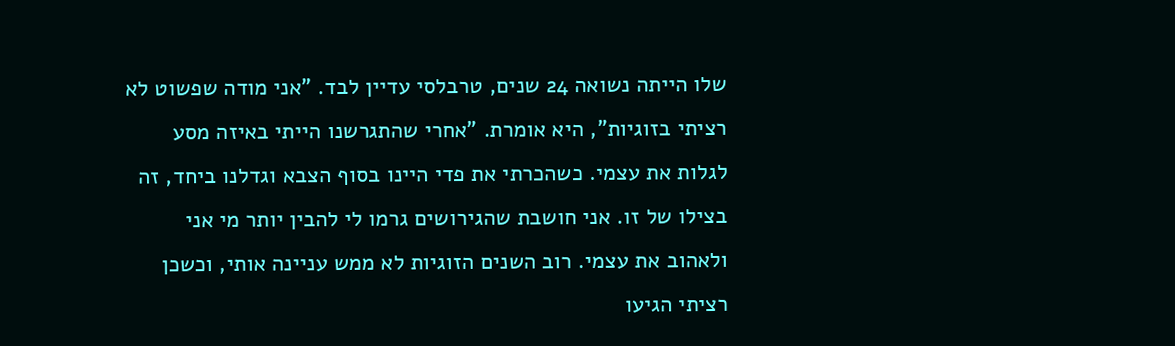שלו הייתה נשואה 24 שנים, טרבלסי עדיין לבד. "אני מודה שפשוט לא רציתי בזוגיות", היא אומרת. "אחרי שהתגרשנו הייתי באיזה מסע לגלות את עצמי. כשהכרתי את פדי היינו בסוף הצבא וגדלנו ביחד, זה בצילו של זו. אני חושבת שהגירושים גרמו לי להבין יותר מי אני ולאהוב את עצמי. רוב השנים הזוגיות לא ממש עניינה אותי, וכשכן רציתי הגיעו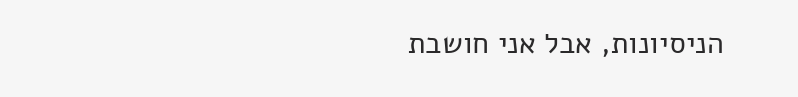הניסיונות, אבל אני חושבת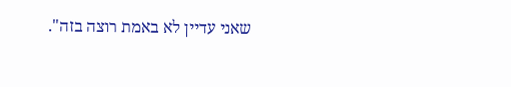שאני עדיין לא באמת רוצה בזה".